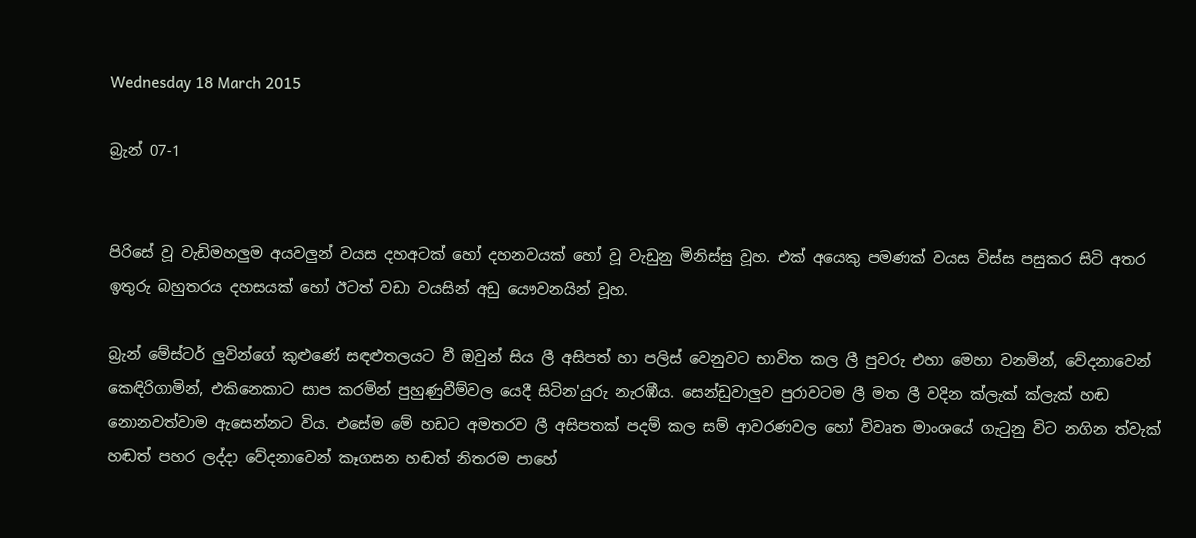Wednesday 18 March 2015

බ්‍රැන් 07-1


පිරිසේ වූ වැඩිමහලුම අයවලුන් වයස දහඅටක් හෝ දහනවයක් හෝ වූ වැඩුනු මිනිස්සු වූහ‍. එක් අයෙකු පමණක් වයස විස්ස පසුකර සිටි අතර ඉතුරු බහුතරය දහසයක් හෝ ඊටත් වඩා වයසින් අඩු යෞවනයින් වූහ.

බ්‍රැන් මේස්ටර් ලුවින්ගේ කුළුණේ සඳළුතලයට වී ඔවුන් සිය ලී අසිපත් හා පලිස් වෙනුවට භාවිත කල ලී පුවරු එහා මෙහා වනමින්, වේදනාවෙන් කෙඳිරිගාමින්, එකිනෙකාට සාප කරමින් පුහුණුවීම්වල යෙදී සිටින'යුරු නැරඹීය. සෙන්ඩුවාලුව පුරාවටම ලී මත ලී වදින ක්ලැක් ක්ලැක් හඬ නොනවත්වාම ඇසෙන්නට විය. එසේම මේ හඩට අමතරව ලී අසිපතක් පදම් කල සම් ආවරණවල හෝ විවෘත මාංශයේ ගැටුනු විට නගින ත්වැක් හඬත් පහර ලද්දා වේදනාවෙන් කෑගසන හඬත් නිතරම පාහේ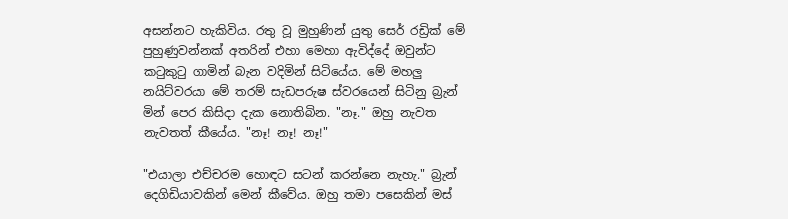අසන්නට හැකිවිය. රතු වූ මුහුණින් යුතු සෙර් රඩ්‍රික් මේ පුහුණුවන්නක් අතරින් එහා මෙහා ඇවිද්දේ ඔවුන්ට කටුකුටු ගාමින් බැන වදිමින් සිටියේය. මේ මහලු නයිට්වරයා මේ තරම් සැඩපරුෂ ස්වරයෙන් සිටිනු බ්‍රැන් මින් පෙර කිසිදා දැක නොතිබින. "නෑ." ඔහු නැවත නැවතත් කීයේය. "නෑ! නෑ! නෑ!"

"එයාලා එච්චරම හොඳට සටන් කරන්නෙ නැහැ." බ්‍රැන් දෙගිඩියාවකින් මෙන් කී‍වේය. ඔහු තමා පසෙකින් මස්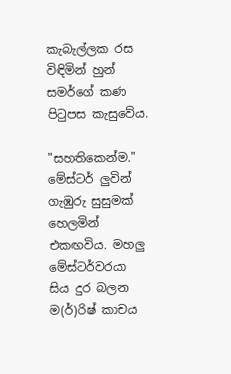කැබැල්ලක රස විඳිමින් හුන් සමර්ගේ කණ පිටුපස කැසුවේය.

"සහතිකෙන්ම." මේස්ටර් ලුවින් ගැඹුරු සුසුමක් හෙලමින් එකඟවිය. මහලු මේස්ටර්වරයා සිය දුර බලන ම(ර්)රිෂ් කාචය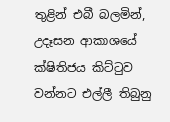තුළින් එබී බලමින්, උදෑසන ආකාශයේ ක්ෂිතිජය කිට්ටුව වන්නට එල්ලී තිබුනු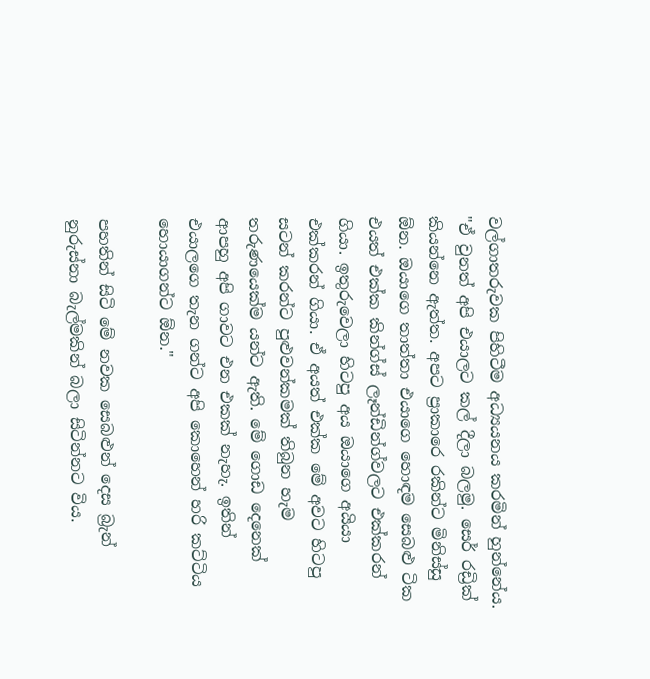වල්ගාතරුවක පිහිටීම අධ්‍යයනය කරමින් හුන්නේය. "ඒ වුනත් අපි එයාලට කල් දීලා බලමු. සෙර් රඩ්‍රික් කියන්නෙ ඇත්ත. අපට ප්‍රාකාරෙ රකින්ට මිනිස්සු ඕන. ඔයාගෙ තාත්තා එයාගෙ හොඳම සෙබළු ටික එයත් එක්ක කින්ග්ස් ලෑන්ඩින්ග්වලට එක්කරන් ගියා. ඉතුරුවෙලා හිටපු අය ඔයාගෙ අයියා එක්කරන් ගියා. ඒ අයත් එක්ක මේ අවට හිටපු සටන් කරන්ට පුළුවන්කමක් තිබුන හැම තරුණයෙක්ම යන්ට ඇති. මේ ගොඩ දෙනෙක් ආපහු අපි ගාවට එන එකක් නැහැ. ඉතින් එයාලගෙ තැන ගන්ට අපි කොහෙන් හරි කට්ටිය හොයාගන්ට ඕන."

පහතින් සිටි මේ නවක සෙබළුන් දෙස බ්‍රැන් නුරුස්නා බැල්මකින් බලා සිටින්නට විය.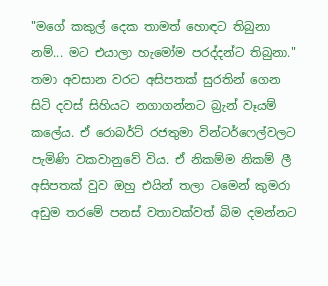"මගේ කකුල් දෙක තාමත් හොඳට තිබුනා නම්... මට එයාලා හැමෝම පරද්දන්ට තිබුනා." තමා අවසාන වරට අසිපතක් සුරතින් ගෙන සිටි දවස් සිහියට නගාගන්නට බ්‍රැන් වෑයම් කලේය. ඒ රොබර්ට් රජතුමා වින්ටර්ෆෙල්වලට පැමිණි වකවානුවේ විය. ඒ නිකම්ම නිකම් ලී අසිපතක් වුව ඔහු එයින් තලා ටමෙන් කුමරා අඩුම තරමේ පනස් වතාවක්වත් බිම දමන්නට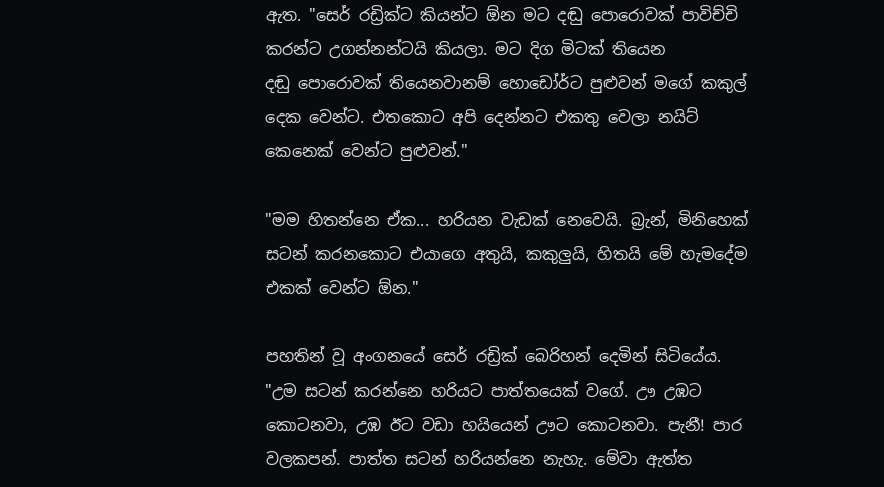ඇත. "සෙර් රඩ්‍රික්ට කියන්ට ඕන මට දඬු පොරොවක් පාවිච්චි කරන්ට උගන්නන්ටයි කියලා. මට දිග මිටක් තියෙන දඬු ‍පොරොවක් තියෙනවානම් හොඩෝර්ට පුළුවන් මගේ කකුල් දෙක වෙන්ට. එතකොට අපි දෙන්නට එකතු වෙලා නයිට් කෙනෙක් වෙන්ට පුළුවන්."

"මම හිතන්නෙ ඒක... හරියන වැඩක් නෙවෙයි. බ්‍රැන්, මිනිහෙක් සටන් කරනකොට එයාගෙ අතුයි, කකුලුයි, හිතයි මේ හැමදේම එකක් වෙන්ට ඕන."

පහතින් වූ අංගනයේ සෙර් රඩ්‍රික් බෙරිහන් දෙමින් සිටියේය. "උම සටන් කරන්නෙ හරියට පාත්තයෙක් වගේ. ඌ උඹට කොටනවා, උඹ ඊට වඩා හයියෙන් ඌට කොටනවා. පැනී! පාර වලකපන්. පාත්ත සටන් හරියන්නෙ නැහැ. මේවා ඇත්ත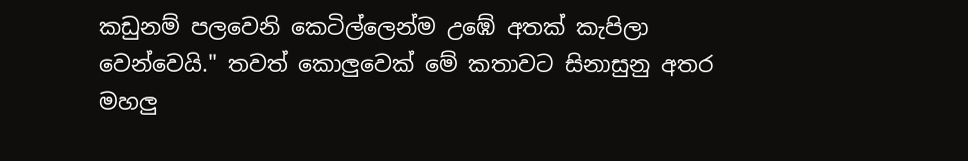කඩුනම් පලවෙනි කෙටිල්ලෙන්ම උඹේ අතක් කැපිලා වෙන්වෙයි." තවත් කොලුවෙක් මේ කතාවට සිනාසුනු අතර මහලු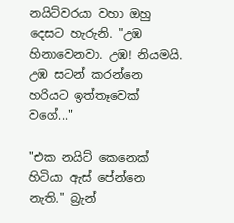නයිට්වරයා වහා ඔහු දෙසට හැරුනි. "උඹ හිනාවෙනවා. උඹ! නියමයි. උඹ සටන් කරන්නෙ හරියට ඉත්තෑවෙක් වගේ..."

"එක නයිට් කෙනෙක් හිටියා ඇස් ‍පේන්නෙ නැති." බ්‍රැන්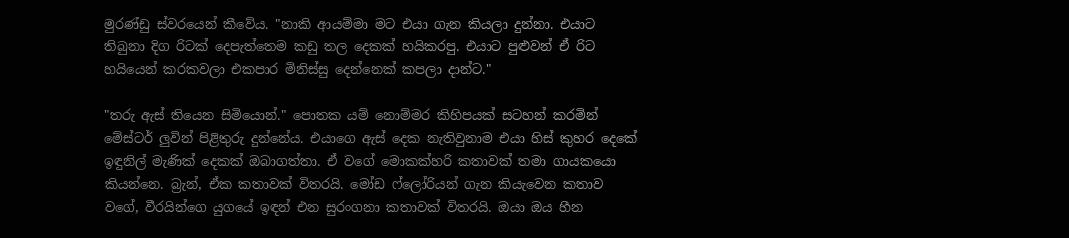මුරණ්ඩු ස්වරයෙන් කීවේය. "නාකි ආයම්මා මට එයා ගැන කියලා දුන්නා. එයාට තිබුනා දිග රිටක් දෙපැත්තෙම කඩු තල දෙකක් හයිකරපු. එයාට පුළුවන් ඒ රිට හයියෙන් කරකවලා එකපාර මිනිස්සු දෙන්නෙක් කපලා දාන්ට."

"තරු ඇස් තියෙන සිමියොන්." පොතක යම් නොම්මර කිහිපයක් සටහන් කරමින් මේස්ටර් ලුවින් පිළිතුරු දුන්නේය. එයාගෙ ඇස් දෙක නැතිවුනාම එයා හිස් කුහර දෙකේ ඉඳුනිල් මැණික් දෙකක් ඔබාගත්තා. ඒ වගේ මොකක්හරි කතාවක් තමා ගායකයො කියන්නෙ. බ්‍රැන්, ඒක කතාවක් විතරයි. මෝඩ ෆ්ලෝරියන් ගැන කියැවෙන කතාව වගේ, වීරයින්ගෙ යුගයේ ඉඳන් එන සුරංගනා කතාවක් විතරයි. ඔයා ඔය හීන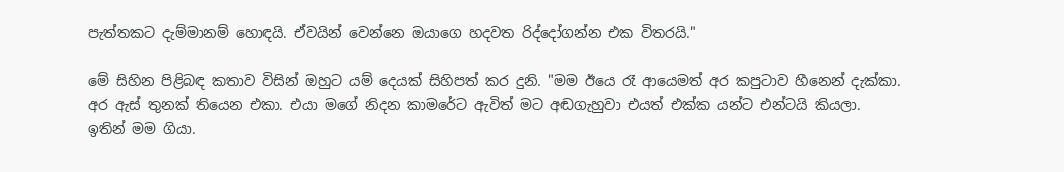පැත්තකට දැම්මානම් හොඳයි‍. ඒවයින් වෙන්නෙ ඔයාගෙ හදවත රිද්දෝගන්න එක විතරයි."

මේ සිහින පිළිබඳ කතාව විසින් ඔහුට යම් දෙයක් සිහිපත් කර දුනි. "මම ඊයෙ රෑ ආයෙමත් අර කපුටාව හීනෙන් දැක්කා. අර ඇස් තුනක් තියෙන එකා. එයා මගේ නිදන කාමරේට ඇවිත් මට අඬගැහුවා එයත් එක්ක යන්ට එන්ටයි කියලා. ඉතින් මම ගියා.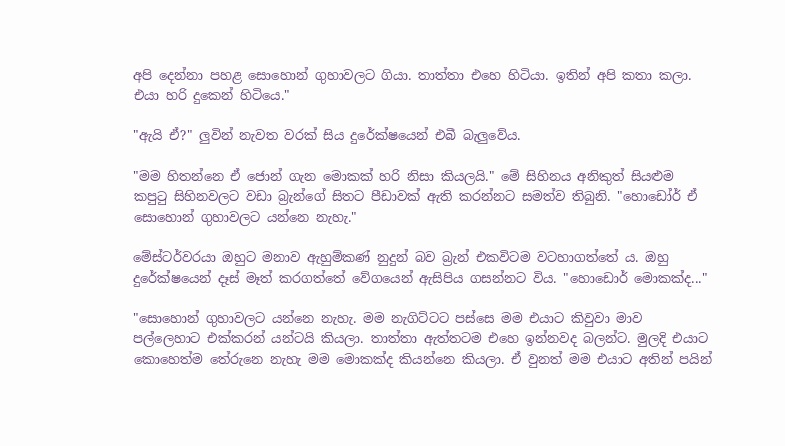අපි දෙන්නා පහළ සොහොන් ගුහාවලට ගියා. තාත්තා එහෙ හිටියා. ඉතින් අපි කතා කලා. එයා හරි දුකෙන් හිටියෙ."

"ඇයි ඒ?" ලුවින් නැවත වරක් සිය දුරේක්ෂයෙන් එබී බැලුවේය.

"මම හිතන්නෙ ඒ ජොන් ගැන මොකක් හරි නිසා කියලයි." මේ සිහිනය අනිකුත් සියළුම කපුටු සිහිනවලට වඩා බ්‍රැන්ගේ සිතට පීඩාවක් ඇති කරන්නට සමත්ව තිබුනි. "හොඩෝර් ඒ සොහොන් ගුහාවලට යන්නෙ නැහැ."

මේස්ටර්වරයා ඔහුට මනාව ඇහුම්කණ් නුදුන් බව බ්‍රැන් එකවිටම වටහාගත්තේ ය. ඔහු දුරේක්ෂයෙන් දෑස් මෑත් කරගත්තේ වේගයෙන් ඇසිපිය ගසන්නට විය. "හොඩොර් මොකක්ද..."

"සොහොන් ගුහාවලට යන්නෙ නැහැ. මම නැගිට්ටට පස්සෙ මම එයාට කිවුවා මාව පල්ලෙහාට එක්කරන් යන්ටයි කියලා. තාත්තා ඇත්තටම එහෙ ඉන්නවද බලන්ට. මුලදි එයාට කොහෙත්ම තේරුනෙ නැහැ මම මොකක්ද කියන්නෙ කියලා. ඒ වුනත් මම එයාට අතින් පයින්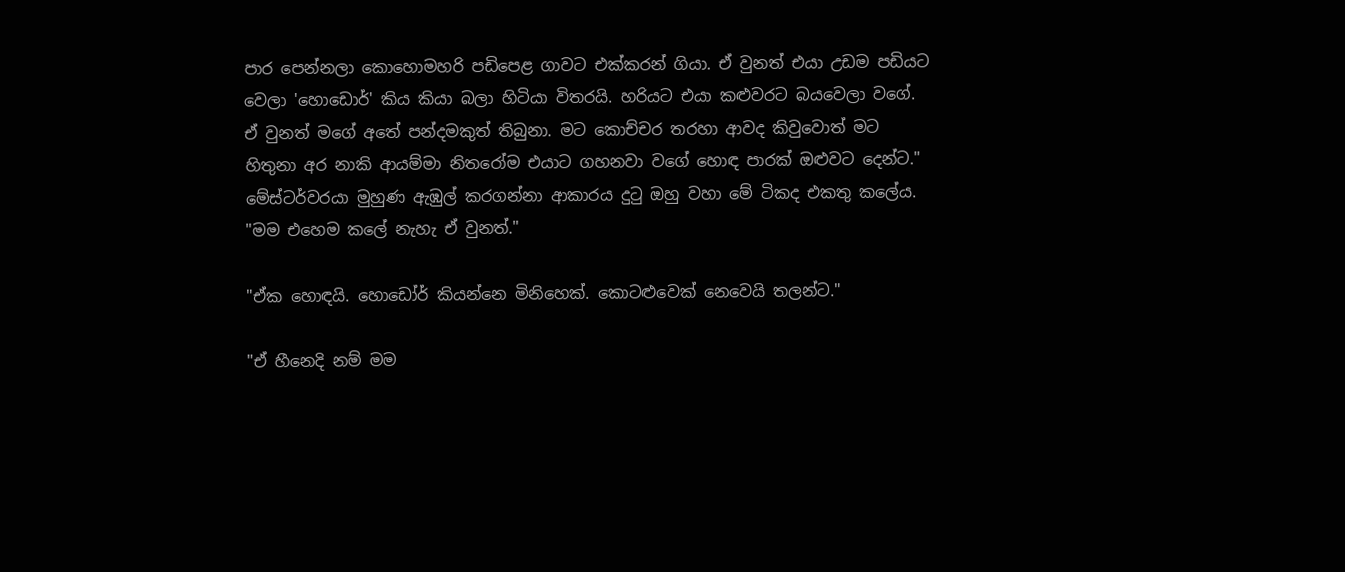පාර පෙන්නලා කොහොමහරි පඩිපෙළ ගාවට එක්කරන් ගියා. ඒ වුනත් එයා උඩම පඩියට වෙලා 'හොඩොර්' කිය කියා බලා හිටියා විතරයි. හරියට එයා කළුවරට බයවෙලා වගේ. ඒ වුනත් මගේ අතේ පන්දමකුත් තිබුනා. මට කොච්චර තරහා ආවද කිවුවොත් මට හිතුනා අර නාකි ආයම්මා නිතරෝම එයාට ගහනවා වගේ හොඳ පාරක් ඔළුවට දෙන්ට." මේස්ටර්වරයා මුහුණ ඇඹුල් කරගන්නා ආකාරය දුටු ඔහු වහා මේ ටිකද එකතු කලේය. "මම එහෙම කලේ නැහැ ඒ වුනත්."

"ඒක හොඳයි. හොඩෝර් කියන්නෙ මිනිහෙක්. කොටළුවෙක් නෙවෙයි තලන්ට."

"ඒ හීනෙදි නම් මම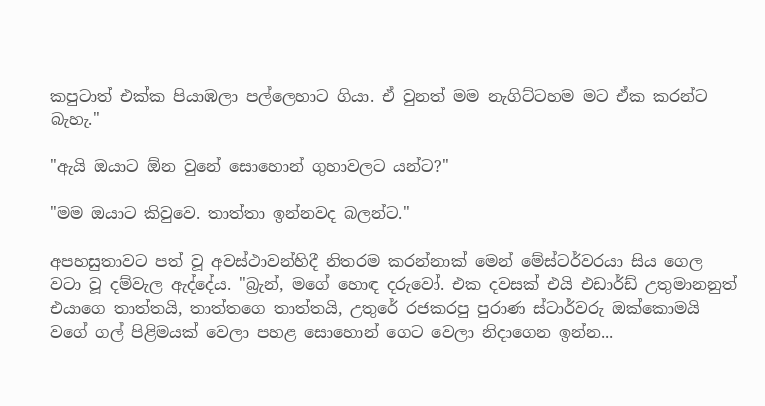කපුටාත් එක්ක පියාඹලා පල්ලෙහාට ගියා. ඒ වුනත් මම නැගිට්ටහම මට ඒක කරන්ට බැහැ."

"ඇයි ඔයාට ඕන වුනේ සොහොන් ගුහාවලට යන්ට?"

"මම ඔයාට කිවුවෙ. තාත්තා ඉන්නවද බලන්ට."

අපහසුතාවට පත් වූ අවස්ථාවන්හිදී නිතරම කරන්නාක් මෙන් මේස්ටර්වරයා සිය ගෙල වටා වූ දම්වැල ඇද්දේය. "බ්‍රැන්, මගේ හොඳ දරුවෝ. එක දවසක් එයි එඩාර්ඩ් උතුමානනුත් එයාගෙ තාත්තයි, තාත්ත‍‍ගෙ තාත්තයි, උතුරේ රජකරපු පුරාණ ස්ටාර්වරු ඔක්කොමයි වගේ ගල් පිළිමයක් වෙලා පහළ සොහොන් ගෙට වෙලා නිදාගෙන ඉන්න...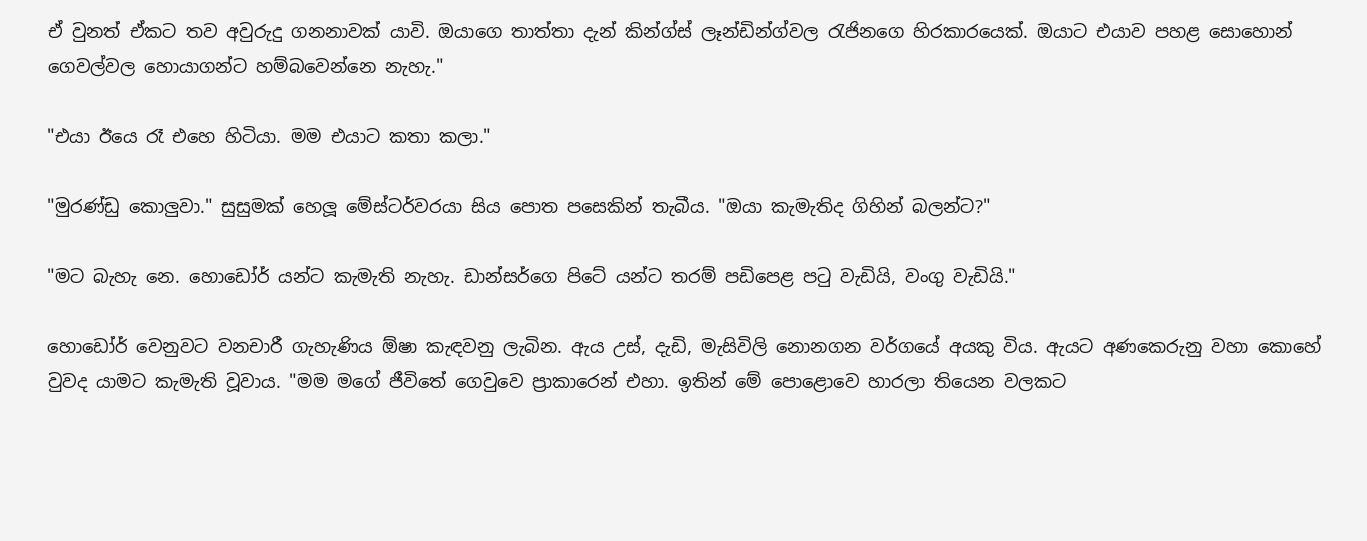ඒ වුනත් ඒකට තව අවුරුදු ගනනාවක් යාවි. ඔයාගෙ තාත්තා දැන් කින්ග්ස් ලෑන්ඩින්ග්වල රැජිනගෙ හිරකාරයෙක්. ඔයාට එයාව පහළ සොහොන් ගෙවල්වල හොයාගන්ට හම්බවෙන්නෙ නැහැ."

"එයා ඊයෙ රෑ එහෙ හිටියා. මම එයාට කතා කලා."

"මුරණ්ඩු කොලුවා." සුසුමක් හෙලූ ‍මේස්ටර්වරයා සිය පොත පසෙකින් තැබීය. "ඔයා කැමැතිද ගිහින් බලන්ට?"

"මට බැහැ නෙ. හොඩෝර් යන්ට කැමැති නැහැ. ඩාන්සර්ගෙ පිටේ යන්ට තරම් පඩිපෙළ පටු වැඩියි, වංගු වැඩියි."

හොඩෝර් වෙනුවට වනචාරී ගැහැණිය ඕෂා කැඳවනු ලැබින. ඇය උස්, දැඩි, මැසිවිලි නොනගන වර්ගයේ අයකු විය. ඇයට අණකෙරුනු වහා කොහේ වුවද යාමට කැමැති වූවාය. "මම මගේ ජීවිතේ ගෙවුවෙ ප්‍රාකාරෙන් එහා. ඉතින් මේ පොළොවෙ හාරලා තියෙන වලකට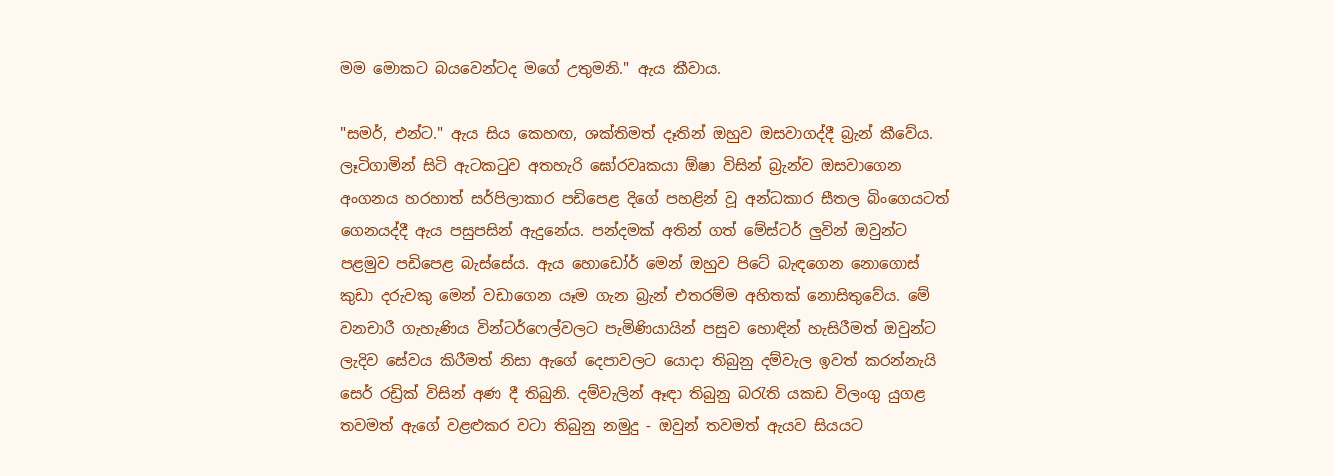මම මොකට බයවෙන්ටද මගේ උතුමනි." ඇය කීවාය.

"සමර්, එන්ට." ඇය සිය කෙහඟ, ශක්තිමත් දෑතින් ඔහුව ඔසවාගද්දී බ්‍රැන් කීවේය. ලෑටිගාමින් සිටි ඇටකටුව අතහැරි ඝෝරවෘකයා ඕෂා විසින් බ්‍රැන්ව ඔසවාගෙන අංගනය හරහාත් සර්පිලාකාර පඩිපෙළ දිගේ පහළින් වූ අන්ධකාර සීතල බිංගෙයටත් ගෙනයද්දී ඇය පසුපසින් ඇදුනේය. පන්දමක් අතින් ගත් මේස්ටර් ලුවින් ඔවුන්ට පළමුව පඩිපෙළ බැස්සේය. ඇය හොඩෝර් මෙන් ඔහුව පිටේ බැඳගෙන නොගොස් කුඩා දරුවකු මෙන් වඩාගෙන යෑම ගැන බ්‍රැන් එතරම්ම අහිතක් නොසිතුවේය. මේ වනචාරී ගැහැණිය වින්ටර්ෆෙල්වලට පැමිණියායින් පසුව හොඳින් හැසිරීමත් ඔවුන්ට ලැදිව සේවය කිරීමත් නිසා ඇගේ දෙපාවලට යොදා තිබුනු දම්වැල ඉවත් කරන්නැයි සෙර් රඩ්‍රික් විසින් අණ දී තිබුනි. දම්වැලින් ඈඳා තිබුනු බරැති යකඩ විලංගු යුගළ තවමත් ඇගේ වළළුකර වටා තිබුනු නමුදු - ඔවුන් තවමත් ඇයව සියයට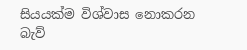සියයක්ම විශ්වාස නොකරන බැව්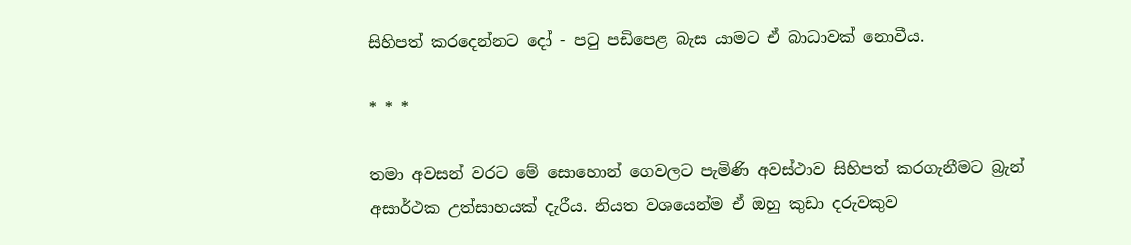සිහිපත් කරදෙන්නට දෝ - පටු පඩිපෙළ බැස යාමට ඒ බාධාවක් නොවීය.

* * *

තමා අවසන් වරට මේ සොහොන් ගෙවලට පැමිණි අවස්ථාව සිහිපත් කරගැනීමට බ්‍රැන් අසාර්ථක උත්සාහයක් දැරීය. නියත වශයෙන්ම ඒ ඔහු කුඩා දරුවකුව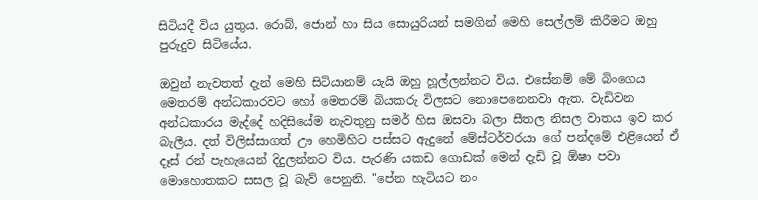සිටියදී විය යුතුය. රොබ්, ජොන් හා සිය සොයුරියන් සමගින් මෙහි සෙල්ලම් කිරීමට ඔහු පුරුදුව සිටියේය.

ඔවුන් නැවතත් දැන් මෙහි සිටියානම් යැයි ඔහු හූල්ලන්නට විය. එසේනම් මේ බිංගෙය මෙතරම් අන්ධකාරවට හෝ මෙතරම් බියකරු විලසට නොපෙනෙනවා ඇත. වැඩිවන අන්ධකාරය මැද්දේ හදිසියේම නැවතුනු සමර් හිස ඔසවා බලා සීතල නිසල වාතය ඉව කර බැලීය. දත් විලිස්සාගත් ඌ හෙමිහිට පස්සට ඇදුනේ මේස්ටර්වරයා ගේ පන්දමේ එළියෙන් ඒ දෑස් රන් පැහැයෙන් දිදුලන්නට විය. පැරණි යකඩ ගොඩක් මෙන් දැඩි වූ ඕෂා පවා මොහොතකට සසල වූ බැව් පෙනුනි. "පේන හැටියට නං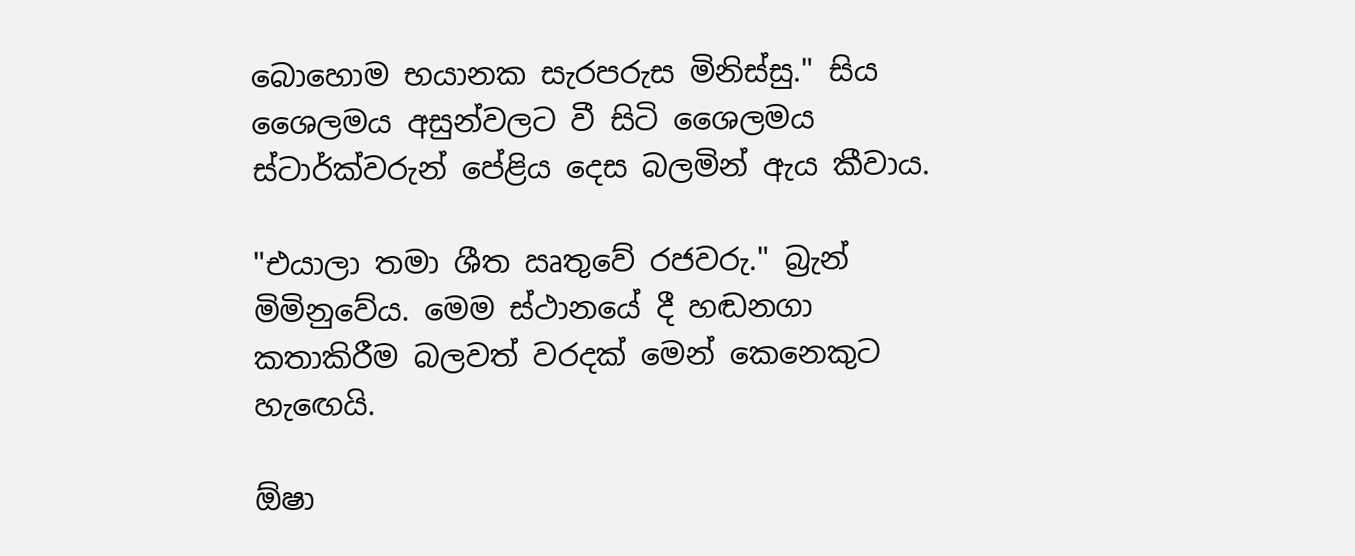බොහොම භයානක සැරපරුස මිනිස්සු." සිය ශෛලමය අසුන්වලට වී සිටි ශෛලමය ස්ටාර්ක්වරුන් පේළිය දෙස බලමින් ඇය කීවාය.

"එයාලා තමා ශීත ඍතුවේ රජවරු." බ්‍රැන් මිමිනුවේය. මෙම ස්ථානයේ දී හඬනගා කතාකිරීම බලවත් වරදක් මෙන් කෙනෙකුට හැඟෙයි.

ඕෂා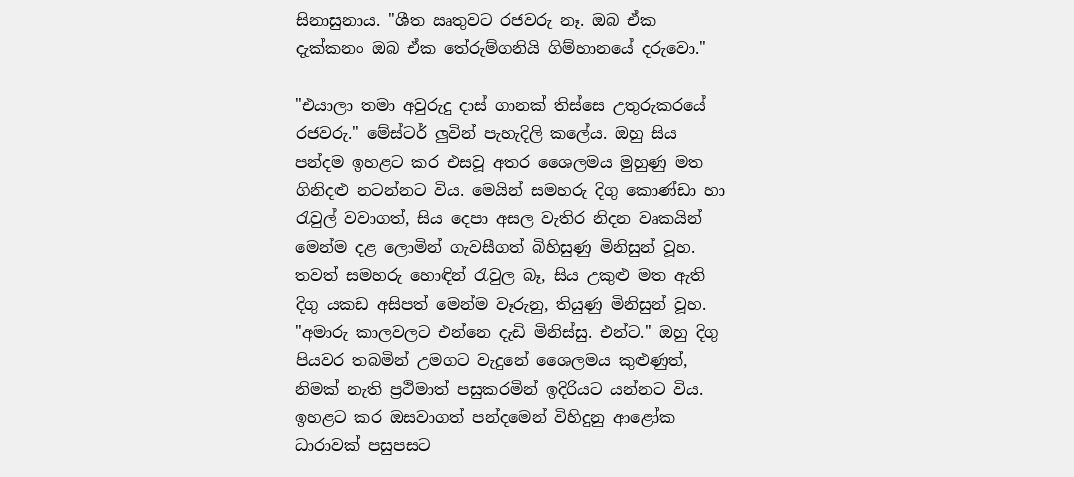සිනාසුනාය. "ශීත ඍතුවට රජවරු නෑ. ඔබ ඒක දැක්කනං ඔබ ඒක තේරුම්ගනියි ගිම්හානයේ දරුවො."

"එයාලා තමා අවුරුදු දාස් ගානක් තිස්සෙ උතුරුකරයේ රජවරු." මේස්ටර් ලුවින් පැහැදිලි කලේය. ඔහු සිය පන්දම ඉහළට කර එසවූ අතර ශෛලමය මුහුණු මත ගිනිදළු නටන්නට විය. මෙයින් සමහරු දිගු කොණ්ඩා හා රැවුල් වවාගත්, සිය දෙපා අසල වැතිර නිදන වෘකයින් මෙන්ම දළ ලොමින් ගැවසීගත් බිහිසුණු මිනිසුන් වූහ. තවත් සමහරු හොඳින් රැවුල බෑ, සිය උකුළු මත ඇති දිගු යකඩ අසිපත් මෙන්ම වෑරුනු, තියුණු මිනිසුන් වූහ. "අමාරු කාලවලට එන්නෙ දැඩි මිනිස්සු. එන්ට." ඔහු දිගු පියවර තබමින් උමගට වැදුනේ ශෛලමය කුළුණුත්, නිමක් නැති ප්‍රථිමාත් පසුකරමින් ඉදිරියට යන්නට විය. ඉහළට කර ඔසවාගත් පන්දමෙන් විහිදුනු ආළෝක ධාරාවක් පසුපසට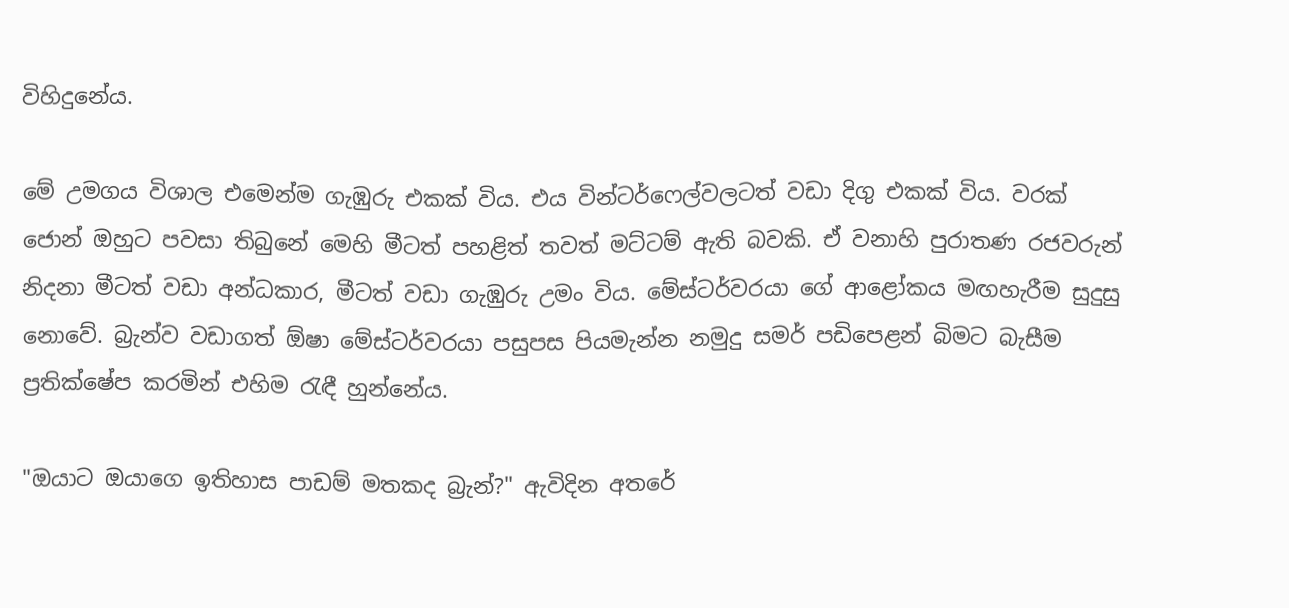විහිදුනේය.

මේ උමගය විශාල එමෙන්ම ගැඹුරු එකක් විය‍. එය වින්ටර්ෆෙල්වලටත් වඩා දිගු එකක් විය. වරක් ජොන් ඔහුට පවසා තිබුනේ මෙහි මීටත් පහළිත් තවත් මට්ටම් ඇති බවකි. ඒ වනාහි පුරාතණ රජවරුන් නිදනා මීටත් වඩා අන්ධකාර, මීටත් වඩා ගැඹුරු උමං විය. මේස්ටර්වරයා ගේ ආළෝකය මඟහැරීම සුදුසු නොවේ. බ්‍රැන්ව වඩාගත් ඕෂා මේස්ටර්වරයා පසුපස පියමැන්න නමුදු සමර් පඩිපෙළන් බිමට බැසීම ප්‍රතික්ෂේප කරමින් එහිම රැඳී හුන්නේය.

"ඔයාට ඔයාගෙ ඉතිහාස පාඩම් මතකද බ්‍රැන්?" ඇවිදින අතරේ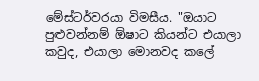මේස්ටර්වරයා විමසීය. "ඔයාට පුළුවන්නම් ඕෂාට කියන්ට එයාලා කවුද, එයාලා මොනවද කලේ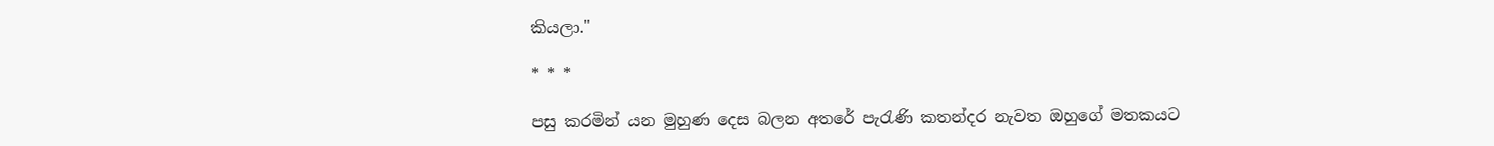කියලා."

* * *

පසු කරමින් යන මුහුණ දෙස බලන අතරේ පැරැණි කතන්දර නැවත ඔහුගේ මතකයට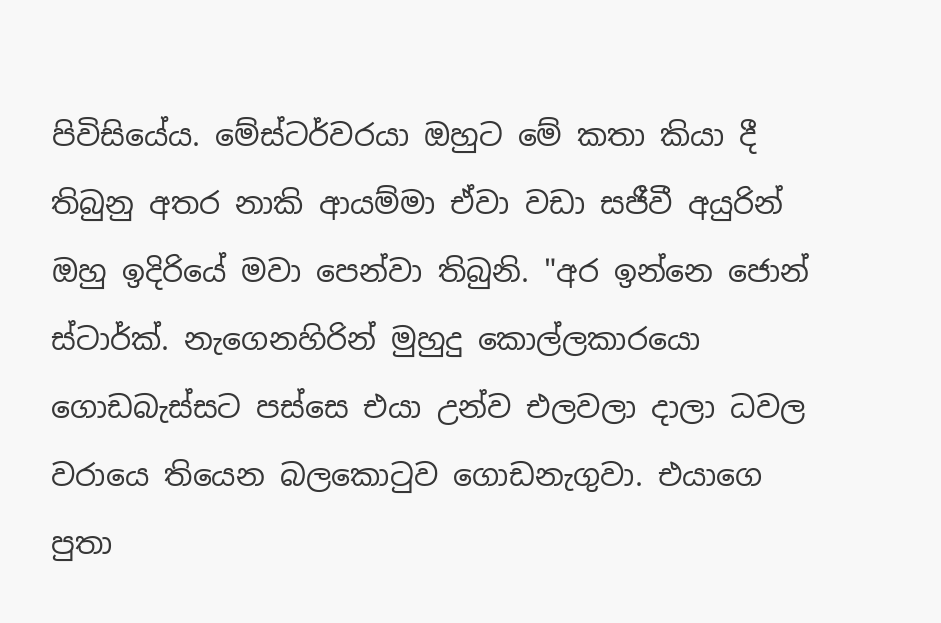පිවිසියේය. මේස්ටර්වරයා ඔහුට මේ කතා කියා දී තිබුනු අතර නාකි ආයම්මා ඒවා වඩා සජීවී අයුරින් ඔහු ඉදිරියේ මවා පෙන්වා තිබුනි. "අර ඉන්නෙ ජොන් ස්ටාර්ක්. නැගෙනහිරින් මුහුදු ‍කොල්ලකාරයො ගොඩබැස්සට පස්සෙ එයා උන්ව එලවලා දාලා ධවල වරායෙ තියෙන බලකොටුව ගොඩනැගුවා. එයා‍ගෙ පුතා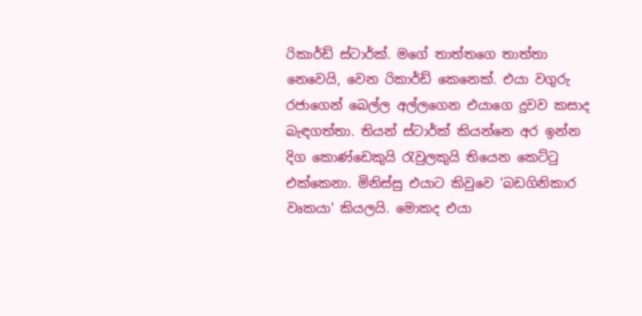රිකාර්ඩ් ස්ටාර්ක්. මගේ තාත්ත‍ගෙ තාත්තා නෙවෙයි, වෙන රිකාර්ඩ් කෙනෙක්. එයා වගුරු රජාගෙන් බෙල්ල අල්ලගෙන එයාගෙ දුවව කසාද බැඳගත්තා. තියන් ස්ටාර්ක් කියන්නෙ අර ඉන්න දිග කොණ්ඩෙකුයි රැවුලකුයි තියෙන කෙට්ටු එක්කෙනා. මිනිස්සු එයාට කිවුවෙ 'බඩගිනිකාර වෘකයා' කියලයි. මොකද එයා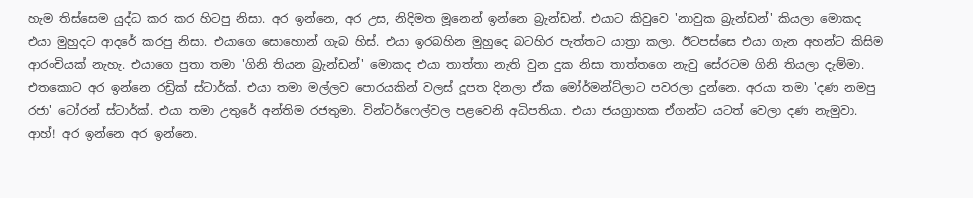හැම තිස්සෙම යුද්ධ කර කර හිටපු නිසා. අර ඉන්නෙ, අර උස, නිදිමත මූනෙන් ඉන්නෙ බ්‍රැන්ඩන්. එයාට කිවුවෙ 'නාවුක බ්‍රැන්ඩන්' කියලා මොකද එයා මුහුදට ආදරේ කරපු නිසා. එයාගෙ සොහොන් ගැබ හිස්. එයා ඉරබහින මුහුදෙ බටහිර පැත්තට යාත්‍රා කලා. ඊටපස්සෙ එයා ගැන අහන්ට කිසිම ආරංචියක් නැහැ. එයා‍ගෙ පුතා තමා 'ගිනි තියන බ්‍රැන්ඩන්' මොකද එයා තාත්තා නැති වුන දුක නිසා තාත්තගෙ නැවු සේරටම ගිනි තියලා දැම්මා. එතකොට අර ඉන්නෙ රඩ්‍රික් ස්ටාර්ක්. එයා තමා මල්ලව පොරයකින් වලස් දූපත දිනලා ඒක මෝර්මන්ට්ලාට පවරලා දුන්නෙ. අරයා තමා 'දණ නමපු රජා' ටෝරන් ස්ටාර්ක්. එයා තමා උතුරේ අන්තිම රජතුමා. වින්ටර්ෆෙල්වල පළවෙනි අධිපතියා. එයා ජයග්‍රාහක ඒගන්ට යටත් වෙලා දණ නැමුවා. ආහ්! අර ඉන්නෙ අර ඉන්නෙ.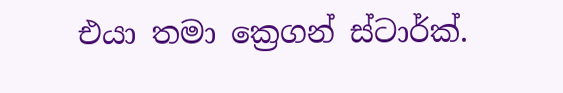එයා තමා ක්‍රෙගන් ස්ටාර්ක්.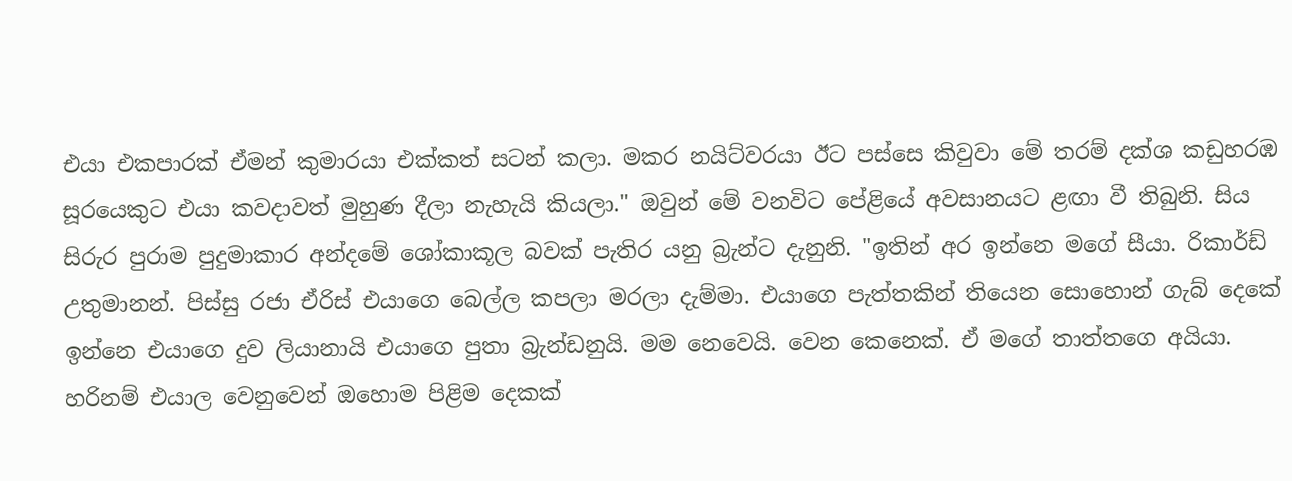එයා එකපාරක් ඒමන් කුමාරයා එක්කත් සටන් කලා. මකර නයිට්වරයා ඊට පස්සෙ කිවුවා මේ තරම් දක්ශ කඩුහරඹ සූරයෙකුට එයා කවදාවත් මුහුණ දීලා නැහැයි කියලා." ඔවුන් මේ වනවිට පේළියේ අවසානයට ළඟා වී තිබුනි. සිය සිරුර පුරාම පුදුමාකාර අන්දමේ ශෝකාකූල බවක් පැතිර යනු බ්‍රැන්ට දැනුනි. "ඉතින් අර ඉන්නෙ මගේ සීයා. රිකාර්ඩ් උතුමානන්. පිස්සු රජා ඒරිස් එයාගෙ බෙල්ල කපලා මරලා දැම්මා. එයාගෙ පැත්තකින් තියෙන සොහොන් ගැබ් දෙකේ ඉන්නෙ එයාගෙ දුව ලියානායි එයාගෙ පුතා බ්‍රැන්ඩනුයි. මම නෙවෙයි. වෙන කෙනෙක්. ඒ මගේ තාත්තගෙ අයියා. හරිනම් එයාල වෙනුවෙන් ඔහොම පිළිම දෙකක්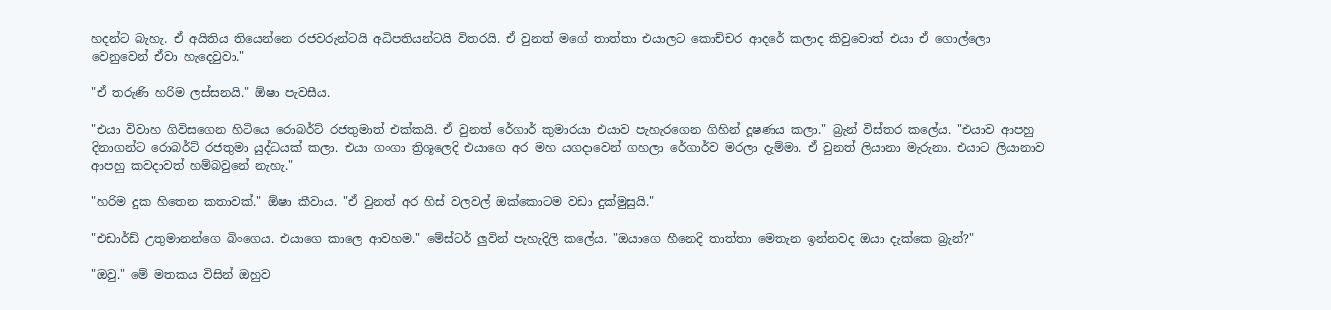හදන්ට බැහැ. ඒ අයිතිය තියෙන්නෙ රජවරුන්ටයි අධිපතියන්ටයි විතරයි. ඒ වුනත් මගේ තාත්තා එයාලට කොච්චර ආදරේ කලාද කිවුවොත් එයා ඒ ගොල්ලො වෙනුවෙන් ඒවා හැදෙවුවා."

"ඒ තරුණි හරිම ලස්සනයි." ඕෂා පැවසීය.

"එයා විවාහ ගිවිසගෙන හිටියෙ රොබර්ට් රජතුමාත් එක්කයි. ඒ වුනත් රේගාර් කුමාරයා එයාව පැහැරගෙන ගිහින් දූෂණය කලා." බ්‍රැන් විස්තර කලේය. "එයාව ආපහු දිනාගන්ට රොබර්ට් රජතුමා යුද්ධයක් කලා. එයා ගංගා ත්‍රිශූලෙදි එයා‍ගෙ අර මහ යගදාවෙන් ගහලා රේගාර්ව මරලා දැම්මා. ඒ වුනත් ලියානා මැරුනා. එයාට ලියානාව ආපහු කවදාවත් හම්බවුනේ නැහැ."

"හරිම දුක හිතෙන කතාවක්." ඕෂා කීවාය. "ඒ වුනත් අර හිස් වලවල් ඔක්කොටම වඩා දුක්මුසුයි."

"එඩාර්ඩ් උතුමානන්ගෙ බිංගෙය. එයාගෙ කාලෙ ආවහම." මේස්ටර් ලුවින් පැහැදිලි කලේය. "ඔයාගෙ හීනෙදි තාත්තා මෙතැන ඉන්නවද ඔයා දැක්කෙ බ්‍රැන්?"

"ඔවු." මේ මතකය විසින් ඔහුව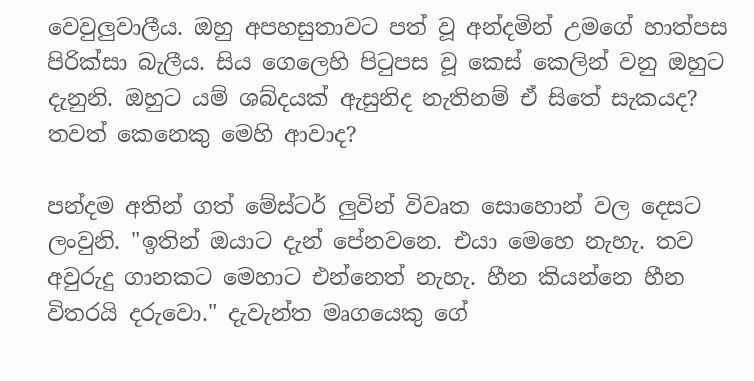වෙවුලුවාලීය. ඔහු අපහසුතාවට පත් වූ අන්දමින් උමගේ හාත්පස පිරික්සා බැලීය. සිය ගෙලෙහි පිටුපස වූ කෙස් කෙලින් වනු ඔහුට දැනුනි. ඔහුට යම් ශබ්දයක් ඇසුනිද නැතිනම් ඒ සිතේ සැකයද? තවත් කෙනෙකු මෙහි ආවාද?

පන්දම අතින් ගත් මේස්ටර් ලුවින් විවෘත සොහොන් වල දෙසට ලංවුනි. "ඉතින් ඔයාට දැන් පේනවනෙ. එයා මෙහෙ නැහැ. තව අවුරුදු ගානකට මෙහාට එන්නෙත් නැහැ. හීන කියන්නෙ හීන විතරයි දරුවො." දැවැන්ත මෘගයෙකු ගේ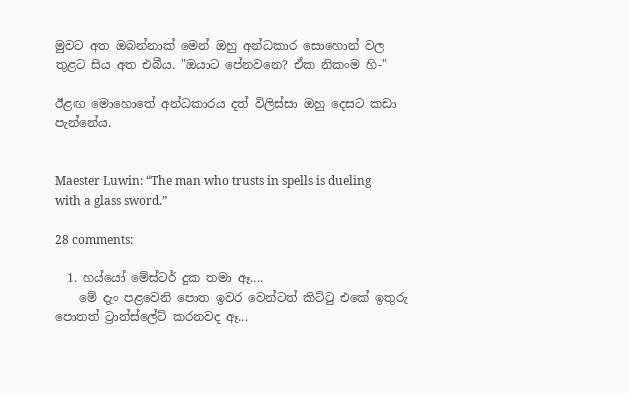මුවට අත ඔබන්නාක් මෙන් ඔහු අන්ධකාර සොහොන් වල තුළට සිය අත එබීය. "ඔයාට පේනවනෙ? ඒක නිකංම හි-"

ඊළඟ මොහොතේ අන්ධකාරය දත් විලිස්සා ඔහු දෙසට කඩා පැන්නේය.


Maester Luwin: “The man who trusts in spells is dueling with a glass sword.”

28 comments:

  1. හය්යෝ මේස්ටර් දුක තමා ඈ....
    මේ දැං පළවෙනි පොත ඉවර වෙන්ටත් කිට්ටු එකේ ඉතුරු පොතත් ට්‍රාන්ස්ලේට් කරනවද ඈ...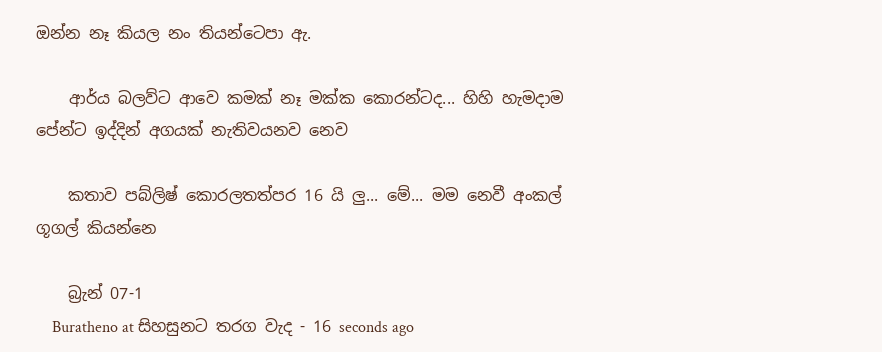ඔන්න නෑ කියල නං තියන්ටෙපා ඇ.

    ආර්ය බලව්ට ආවෙ කමක් නෑ මක්ක කොරන්ටද... හිහි හැමදාම පේන්ට ඉද්දින් අගයක් නැතිවයනව නෙව

    කතාව පබ්ලිෂ් කොරලතත්පර 16 යි ලු... මේ... මම නෙවී අංකල් ගූගල් කියන්නෙ

    බ්‍රැන් 07-1
    Buratheno at සිහසුනට තරග වැද - 16 seconds ago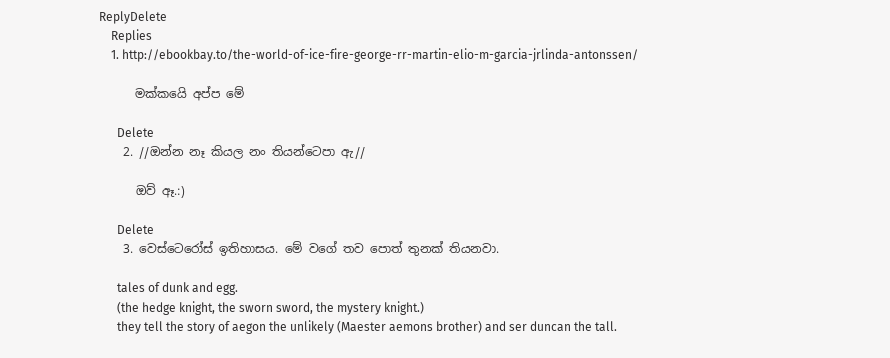ReplyDelete
    Replies
    1. http://ebookbay.to/the-world-of-ice-fire-george-rr-martin-elio-m-garcia-jrlinda-antonssen/

      මක්කයෙි අප්ප මේ

      Delete
    2. //ඔන්න නෑ කියල නං තියන්ටෙපා ඇ//

      ඔව් ඈ.:)

      Delete
    3. වෙස්ටෙරෝස් ඉතිහාසය. මේ වගේ තව පොත් තුනක් තියනවා.

      tales of dunk and egg.
      (the hedge knight, the sworn sword, the mystery knight.)
      they tell the story of aegon the unlikely (Maester aemons brother) and ser duncan the tall.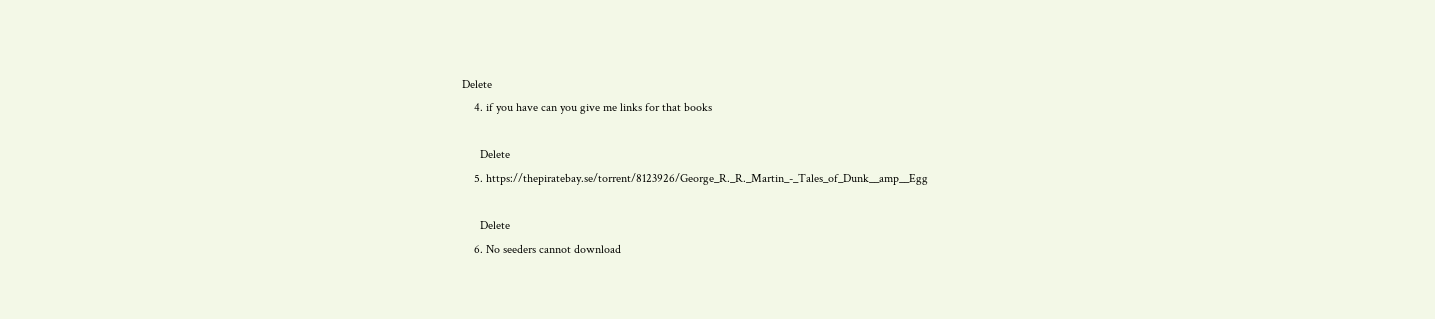Delete
    4. if you have can you give me links for that books

      Delete
    5. https://thepiratebay.se/torrent/8123926/George_R._R._Martin_-_Tales_of_Dunk__amp__Egg

      Delete
    6. No seeders cannot download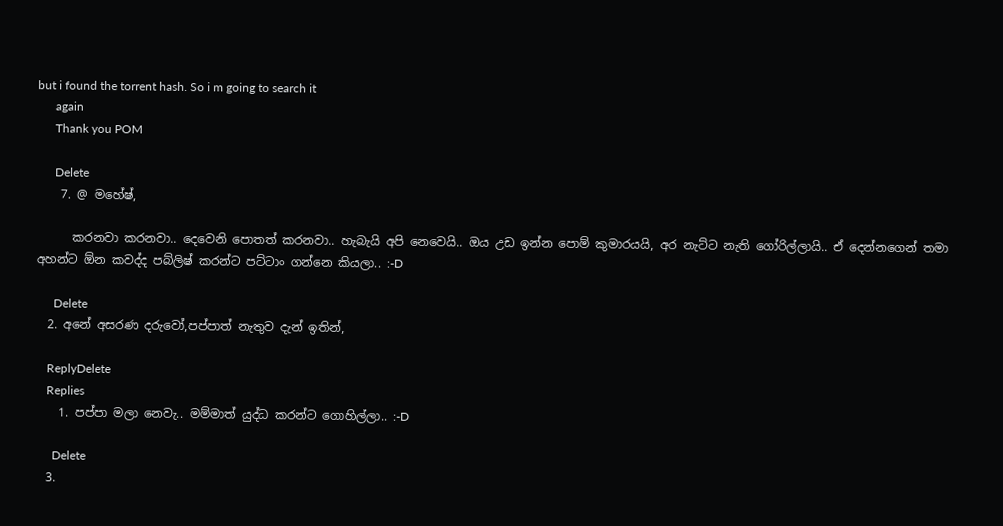but i found the torrent hash. So i m going to search it
      again
      Thank you POM

      Delete
    7. @ මහේෂ්,

      කරනවා කරනවා.. දෙවෙනි පොතත් කරනවා.. හැබැයි අපි නෙවෙයි.. ඔය උඩ ඉන්න පොම් කුමාරයයි, අර නැට්ට නැති ගෝරිල්ලායි.. ඒ දෙන්නගෙන් තමා අහන්ට ඕන කවද්ද පබ්ලිෂ් කරන්ට පට්ටාං ගන්නෙ කියලා.. :-D

      Delete
  2. අනේ අසරණ දරුවෝ,පප්පාත් නැතුව දැන් ඉතින්,

    ReplyDelete
    Replies
    1. පප්පා මලා නෙවැ.. මම්මාත් යුද්ධ කරන්ට ගොහිල්ලා.. :-D

      Delete
  3.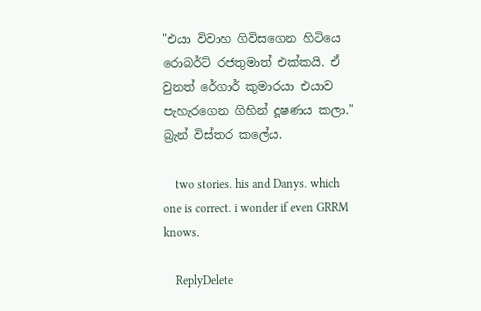"එයා විවාහ ගිවිසගෙන හිටියෙ රොබර්ට් රජතුමාත් එක්කයි. ඒ වුනත් රේගාර් කුමාරයා එයාව පැහැරගෙන ගිහින් දූෂණය කලා." බ්‍රැන් විස්තර කලේය.

    two stories. his and Danys. which one is correct. i wonder if even GRRM knows.

    ReplyDelete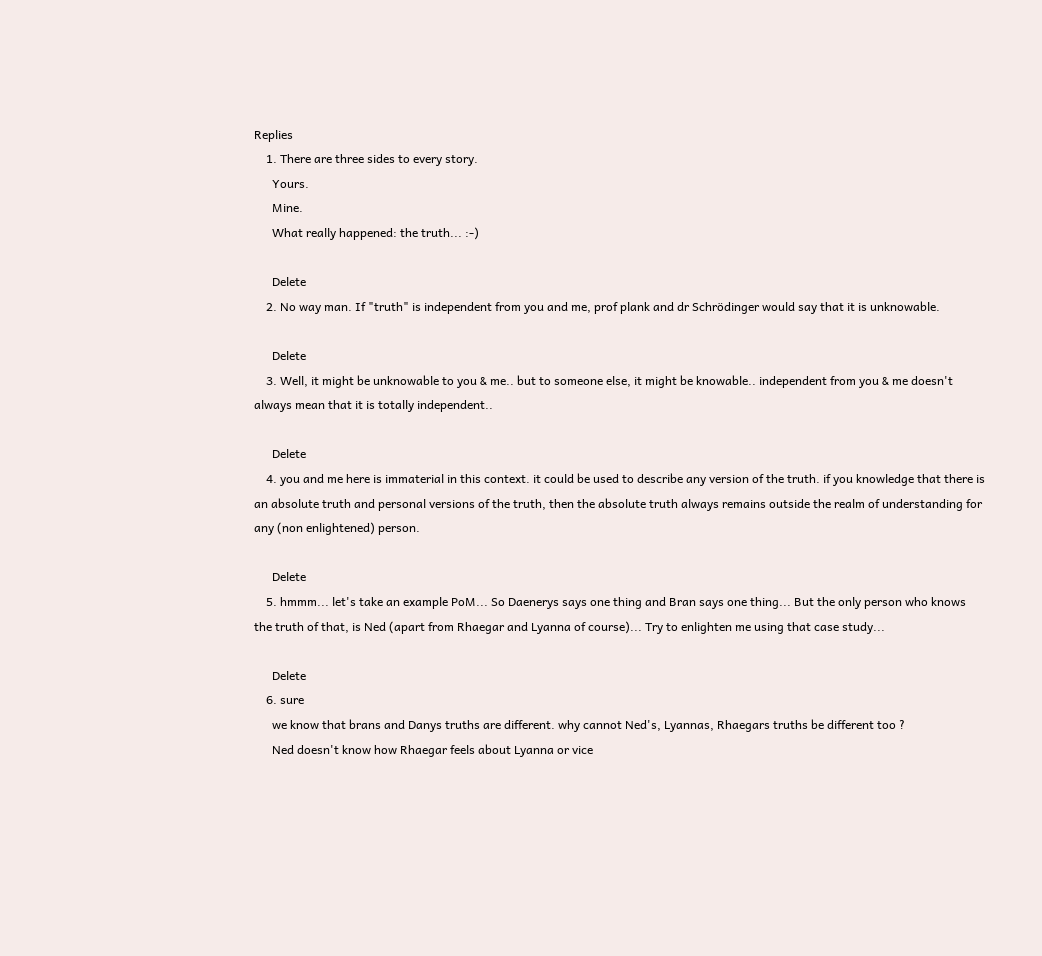Replies
    1. There are three sides to every story.
      Yours.
      Mine.
      What really happened: the truth... :-)

      Delete
    2. No way man. If "truth" is independent from you and me, prof plank and dr Schrödinger would say that it is unknowable.

      Delete
    3. Well, it might be unknowable to you & me.. but to someone else, it might be knowable.. independent from you & me doesn't always mean that it is totally independent..

      Delete
    4. you and me here is immaterial in this context. it could be used to describe any version of the truth. if you knowledge that there is an absolute truth and personal versions of the truth, then the absolute truth always remains outside the realm of understanding for any (non enlightened) person.

      Delete
    5. hmmm... let's take an example PoM... So Daenerys says one thing and Bran says one thing... But the only person who knows the truth of that, is Ned (apart from Rhaegar and Lyanna of course)... Try to enlighten me using that case study...

      Delete
    6. sure
      we know that brans and Danys truths are different. why cannot Ned's, Lyannas, Rhaegars truths be different too ?
      Ned doesn't know how Rhaegar feels about Lyanna or vice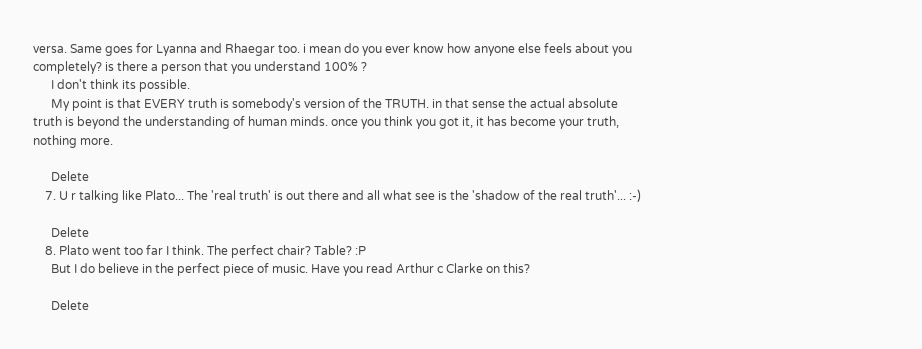versa. Same goes for Lyanna and Rhaegar too. i mean do you ever know how anyone else feels about you completely? is there a person that you understand 100% ?
      I don't think its possible.
      My point is that EVERY truth is somebody's version of the TRUTH. in that sense the actual absolute truth is beyond the understanding of human minds. once you think you got it, it has become your truth, nothing more.

      Delete
    7. U r talking like Plato... The 'real truth' is out there and all what see is the 'shadow of the real truth'... :-)

      Delete
    8. Plato went too far I think. The perfect chair? Table? :P
      But I do believe in the perfect piece of music. Have you read Arthur c Clarke on this?

      Delete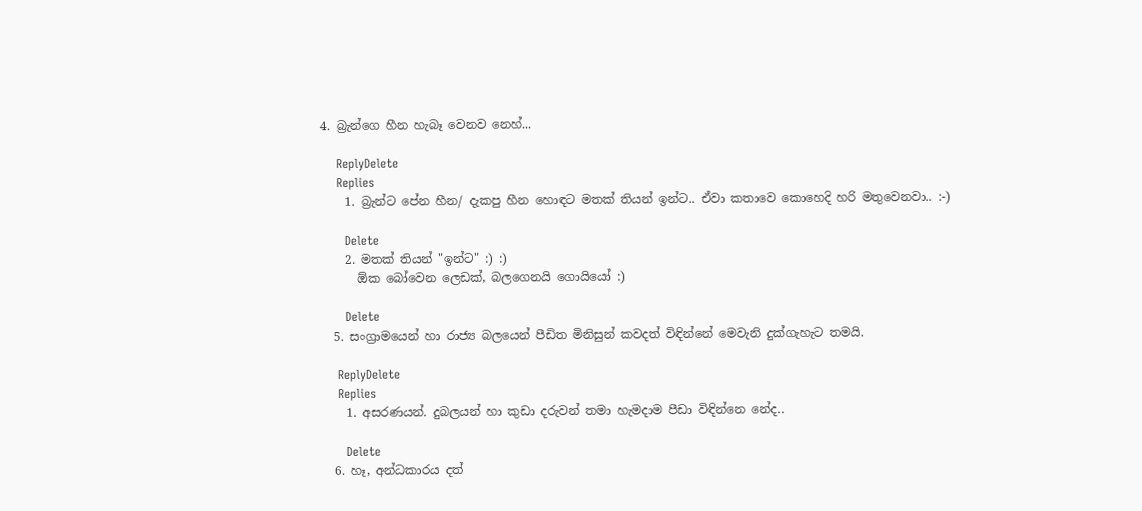4. බ්‍රැන්ගෙ හීන හැබෑ වෙනව නෙහ්...

    ReplyDelete
    Replies
    1. බ්‍රැන්ට පේන හීන/ දැකපු හීන හොඳට මතක් තියන් ඉන්ට.. ඒවා කතාවෙ කොහෙදි හරි මතුවෙනවා.. :-)

      Delete
    2. මතක් තියන් "ඉන්ට" :) :)
      ඕක බෝවෙන ලෙඩක්, බලගෙනයි ගොයියෝ :)

      Delete
  5. සංග්‍රාමයෙන් හා රාජ්‍ය බලයෙන් පීඩිත මිනිසුන් කවදත් විඳින්නේ මෙවැනි දුක්ගැහැට තමයි.

    ReplyDelete
    Replies
    1. අසරණයන්. දුබලයන් හා කුඩා දරුවන් ‍තමා හැමදාම පීඩා විඳින්නෙ නේද..

      Delete
  6. හෑ, අන්ධකාරය දත්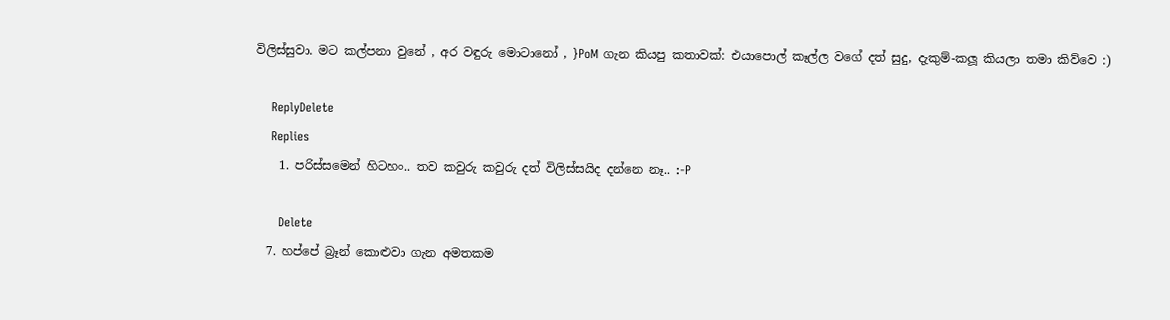විලිස්සුවා. මට කල්පනා වුනේ , අර වඳුරු මොටානෝ , }PoM ගැන කියපු කතාවක්: එයාපොල් කෑල්ල වගේ දත් සුදු, දැකුම්-කලූ කියලා තමා කිව්වෙ :)

    ReplyDelete
    Replies
    1. පරිස්සමෙන් හිටහං.. තව කවුරු කවුරු දත් විලිස්සයිද දන්නෙ නෑ.. :-P

      Delete
  7. හප්පේ බ්‍රෑන් කොළුවා ගැන අමතකම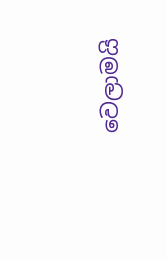වෙලාමයි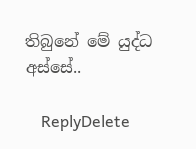තිබුනේ මේ යුද්ධ අස්සේ..

    ReplyDelete